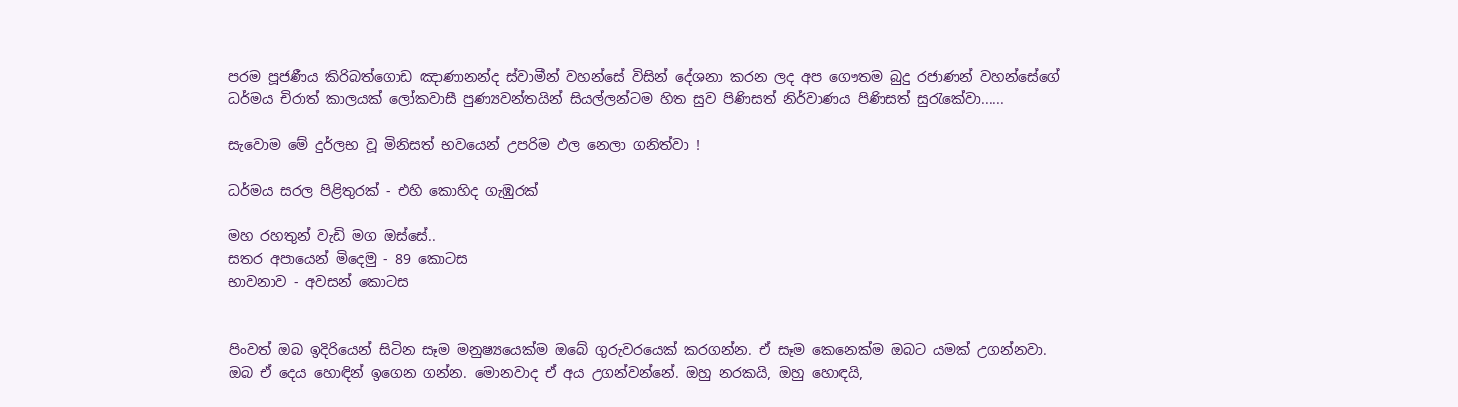පරම පූජණීය කිරිබත්ගොඩ ඤාණානන්ද ස්වාමීන් වහන්සේ විසින් දේශනා කරන ලද අප ගෞතම බුදු රජාණන් වහන්සේගේ ධර්මය චිරාත් කාලයක් ලෝකවාසී පුණ්‍යවන්තයින් සියල්ලන්ටම හිත සුව පිණිසත් නිර්වාණය පිණිසත් සුරැකේවා......

සැවොම මේ දුර්ලභ වූ මිනිසත් භවයෙන් උපරිම ඵල නෙලා ගනිත්වා !

ධර්මය සරල පිළිතුරක්‌ - එහි කොහිද ගැඹුරක්‌

මහ රහතුන් වැඩි මග ඔස්‌සේ..
සතර අපායෙන් මිදෙමු - 89 කොටස
භාවනාව - අවසන් කොටස


පිංවත් ඔබ ඉදිරියෙන් සිටින සෑම මනුෂ්‍යයෙක්‌ම ඔබේ ගුරුවරයෙක්‌ කරගන්න. ඒ සෑම කෙනෙක්‌ම ඔබට යමක්‌ උගන්නවා. ඔබ ඒ දෙය හොඳින් ඉගෙන ගන්න. මොනවාද ඒ අය උගන්වන්නේ. ඔහු නරකයි, ඔහු හොඳයි,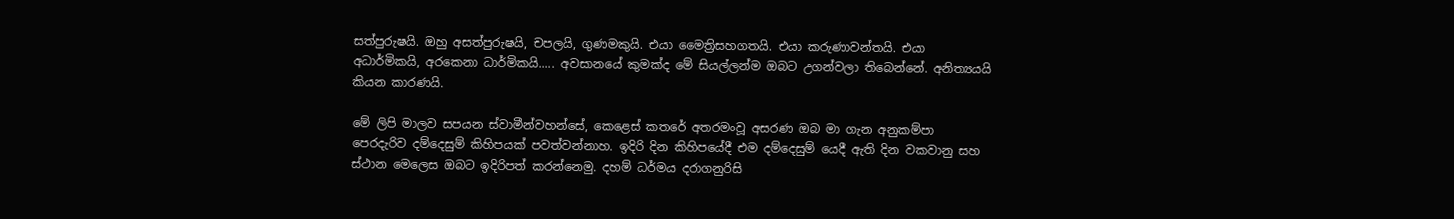සත්පුරුෂයි. ඔහු අසත්පුරුෂයි, චපලයි, ගුණමකුයි. එයා මෛත්‍රිසහගතයි. එයා කරුණාවන්තයි. එයා අධාර්මිකයි, අරකෙනා ධාර්මිකයි..... අවසානයේ කුමක්‌ද මේ සියල්ලන්ම ඔබට උගන්වලා තිබෙන්නේ. අනිත්‍යයයි කියන කාරණයි.

මේ ලිපි මාලව සපයන ස්‌වාමීන්වහන්සේ, කෙළෙස්‌ කතරේ අතරමංවූ අසරණ ඔබ මා ගැන අනුකම්පා පෙරදැරිව දම්දෙසුම් කිහිපයක්‌ පවත්වන්නාහ. ඉදිරි දින කිහිපයේදී එම දම්දෙසුම් යෙදී ඇති දින වකවානු සහ ස්‌ථාන මෙලෙස ඔබට ඉදිරිපත් කරන්නෙමු. දහම් ධර්මය දරාගනුරිසි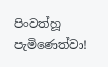පිංවත්හූ පැමිණෙත්වා!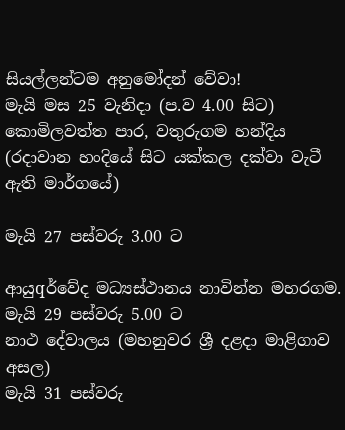සියල්ලන්ටම අනුමෝදන් වේවා!
මැයි මස 25 වැනිදා (ප.ව 4.00 සිට) කොමිලවත්ත පාර, වතුරුගම හන්දිය (රදාවාන හංදියේ සිට යක්‌කල දක්‌වා වැටී ඇති මාර්ගයේ)

මැයි 27 පස්‌වරු 3.00 ට

ආයුqර්වේද මධ්‍යස්‌ථානය නාවින්න මහරගම.
මැයි 29 පස්‌වරු 5.00 ට
නාථ දේවාලය (මහනුවර ශ්‍රී දළදා මාළිගාව අසල)
මැයි 31 පස්‌වරු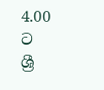4.00 ට
ශ්‍රී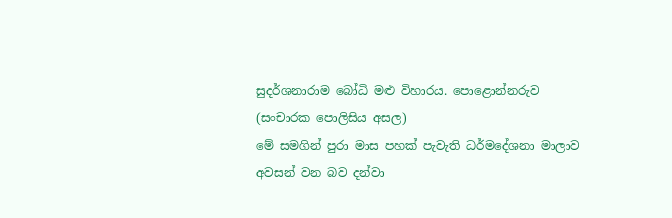සුදර්ශනාරාම බෝධි මළු විහාරය. පොළොන්නරුව
(සංචාරක පොලිසිය අසල)
මේ සමගින් පුරා මාස පහක්‌ පැවැති ධර්මදේශනා මාලාව අවසන් වන බව දන්වා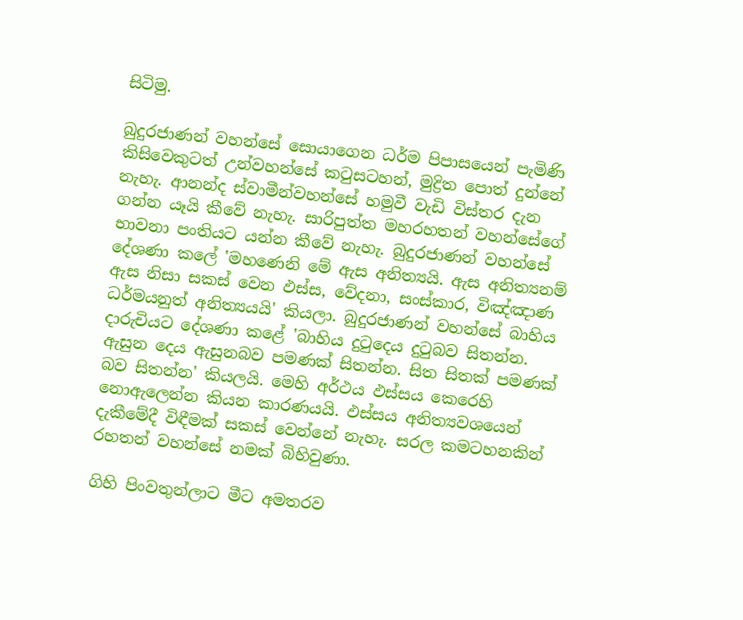සිටිමු.

බුදුරජාණන් වහන්සේ සොයාගෙන ධර්ම පිපාසයෙන් පැමිණි කිසිවෙකුටත් උන්වහන්සේ කටුසටහන්, මුද්‍රිත පොත් දුන්නේ නැහැ. ආනන්ද ස්‌වාමීන්වහන්සේ හමුවී වැඩි විස්‌තර දැන ගන්න යෑයි කීවේ නැහැ. සාරිපුත්ත මහරහතන් වහන්සේගේ භාවනා පංතියට යන්න කීවේ නැහැ. බුදුරජාණන් වහන්සේ දේශණා කලේ 'මහණෙනි මේ ඇස අනිත්‍යයි. ඇස අනිත්‍යනම් ඇස නිසා සකස්‌ වෙන ඵස්‌ස, වේදනා, සංස්‌කාර, විඤ්ඤාණ ධර්මයනුත් අනිත්‍යයයි' කියලා. බුදුරජාණන් වහන්සේ බාහිය දාරුචියට දේශණා කළේ 'බාහිය දුටුදෙය දුටුබව සිතන්න. ඇසුන දෙය ඇසුනබව පමණක්‌ සිතන්න. සිත සිතක්‌ පමණක්‌ බව සිතන්න' කියලයි. මෙහි අර්ථය ඵස්‌සය කෙරෙහි නොඇලෙන්න කියන කාරණයයි. ඵස්‌සය අනිත්‍යවශයෙන් දැකීමේදී විඳීමක්‌ සකස්‌ වෙන්නේ නැහැ. සරල කමටහනකින් රහතන් වහන්සේ නමක්‌ බිහිවුණා.

ගිහි පිංවතුන්ලාට මීට අමතරව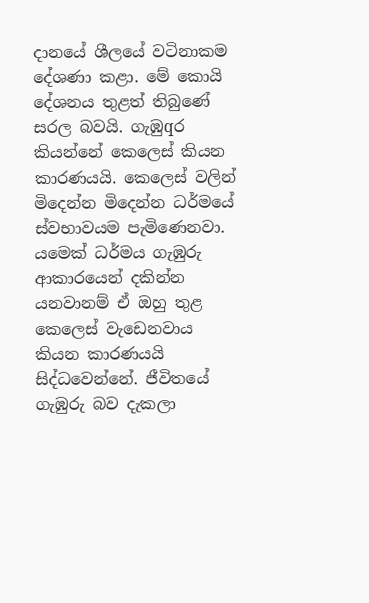දානයේ ශීලයේ වටිනාකම දේශණා කළා. මේ කොයි දේශනය තුළත් තිබුණේ සරල බවයි. ගැඹුqර කියන්නේ කෙලෙස්‌ කියන කාරණයයි. කෙලෙස්‌ වලින් මිදෙන්න මිදෙන්න ධර්මයේ ස්‌වභාවයම පැමිණෙනවා. යමෙක්‌ ධර්මය ගැඹුරු ආකාරයෙන් දකින්න යනවානම් ඒ ඔහු තුළ කෙලෙස්‌ වැඩෙනවාය කියන කාරණයයි සිද්ධවෙන්නේ. ජීවිතයේ ගැඹුරු බව දැකලා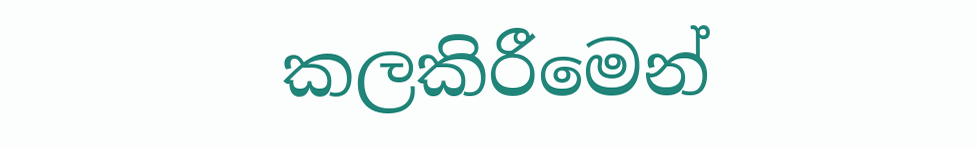කලකිරීමෙන්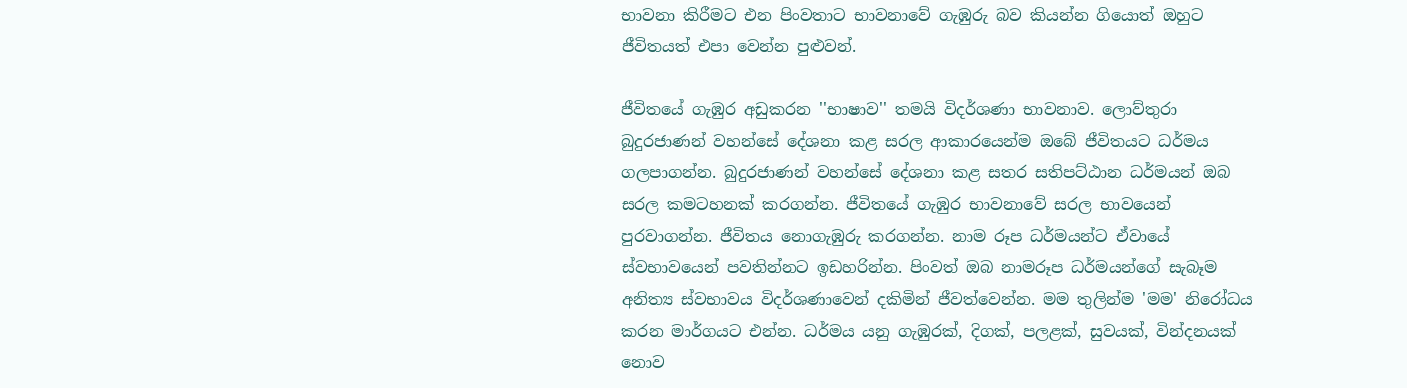භාවනා කිරීමට එන පිංවතාට භාවනාවේ ගැඹුරු බව කියන්න ගියොත් ඔහුට ජීවිතයත් එපා වෙන්න පුළුවන්.

ජීවිතයේ ගැඹුර අඩුකරන ''භාෂාව'' තමයි විදර්ශණා භාවනාව. ලොව්තුරා බුදුරජාණන් වහන්සේ දේශනා කළ සරල ආකාරයෙන්ම ඔබේ ජීවිතයට ධර්මය ගලපාගන්න. බුදුරජාණන් වහන්සේ දේශනා කළ සතර සතිපට්‌ඨාන ධර්මයන් ඔබ සරල කමටහනක්‌ කරගන්න. ජීවිතයේ ගැඹුර භාවනාවේ සරල භාවයෙන් පුරවාගන්න. ජීවිතය නොගැඹුරු කරගන්න. නාම රූප ධර්මයන්ට ඒවායේ ස්‌වභාවයෙන් පවතින්නට ඉඩහරින්න. පිංවත් ඔබ නාමරූප ධර්මයන්ගේ සැබෑම අනිත්‍ය ස්‌වභාවය විදර්ශණාවෙන් දකිමින් ජීවත්වෙන්න. මම තුලින්ම 'මම' නිරෝධය කරන මාර්ගයට එන්න. ධර්මය යනු ගැඹුරක්‌, දිගක්‌, පලළක්‌, සුවයක්‌, වින්දනයක්‌ නොව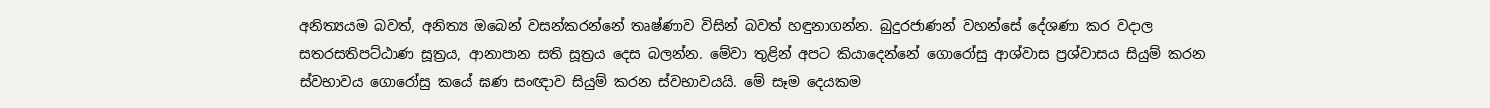අනිත්‍යයම බවත්, අනිත්‍ය ඔබෙන් වසන්කරන්නේ තෘෂ්ණාව විසින් බවත් හඳුනාගන්න. බුදුරජාණන් වහන්සේ දේශණා කර වදාල සතරසතිපට්‌ඨාණ සූත්‍රය, ආනාපාන සති සූත්‍රය දෙස බලන්න. මේවා තුළින් අපට කියාදෙන්නේ ගොරෝසු ආශ්වාස ප්‍රශ්වාසය සියුම් කරන ස්‌වභාවය ගොරෝසු කයේ ඝණ සංඥාව සියුම් කරන ස්‌වභාවයයි. මේ සෑම දෙයකම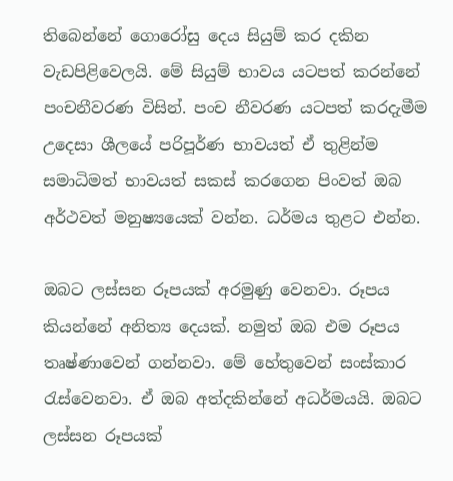තිබෙන්නේ ගොරෝසු දෙය සියුම් කර දකින වැඩපිළිවෙලයි. මේ සියුම් භාවය යටපත් කරන්නේ පංචනීවරණ විසින්. පංච නීවරණ යටපත් කරදැමීම උදෙසා ශීලයේ පරිපූර්ණ භාවයත් ඒ තුළින්ම සමාධිමත් භාවයත් සකස්‌ කරගෙන පිංවත් ඔබ අර්ථවත් මනුෂ්‍යයෙක්‌ වන්න. ධර්මය තුළට එන්න.

ඔබට ලස්‌සන රූපයක්‌ අරමුණු වෙනවා. රූපය කියන්නේ අනිත්‍ය දෙයක්‌. නමුත් ඔබ එම රූපය තෘෂ්ණාවෙන් ගන්නවා. මේ හේතුවෙන් සංස්‌කාර රැස්‌වෙනවා. ඒ ඔබ අත්දකින්නේ අධර්මයයි. ඔබට ලස්‌සන රූපයක්‌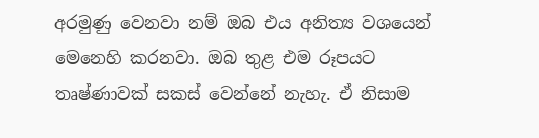අරමුණු වෙනවා නම් ඔබ එය අනිත්‍ය වශයෙන් මෙනෙහි කරනවා. ඔබ තුළ එම රූපයට තෘෂ්ණාවක්‌ සකස්‌ වෙන්නේ නැහැ. ඒ නිසාම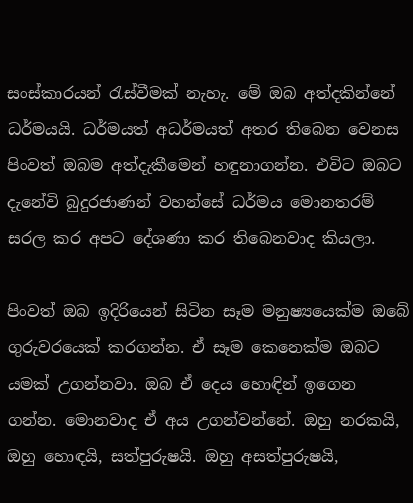සංස්‌කාරයන් රැස්‌වීමක්‌ නැහැ. මේ ඔබ අත්දකින්නේ ධර්මයයි. ධර්මයත් අධර්මයත් අතර තිබෙන වෙනස පිංවත් ඔබම අත්දැකීමෙන් හඳුනාගන්න. එවිට ඔබට දැනේවි බුදුරජාණන් වහන්සේ ධර්මය මොනතරම් සරල කර අපට දේශණා කර තිබෙනවාද කියලා.

පිංවත් ඔබ ඉදිරියෙන් සිටින සෑම මනුෂ්‍යයෙක්‌ම ඔබේ ගුරුවරයෙක්‌ කරගන්න. ඒ සෑම කෙනෙක්‌ම ඔබට යමක්‌ උගන්නවා. ඔබ ඒ දෙය හොඳින් ඉගෙන ගන්න. මොනවාද ඒ අය උගන්වන්නේ. ඔහු නරකයි, ඔහු හොඳයි, සත්පුරුෂයි. ඔහු අසත්පුරුෂයි,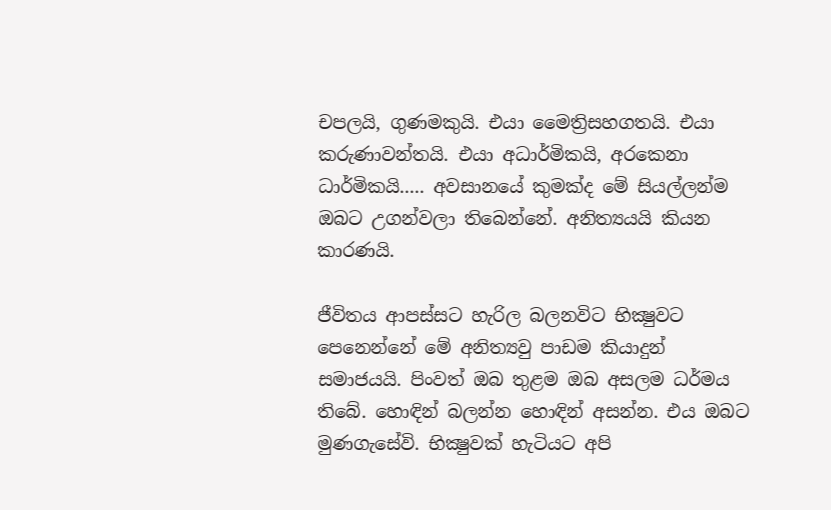චපලයි, ගුණමකුයි. එයා මෛත්‍රිසහගතයි. එයා කරුණාවන්තයි. එයා අධාර්මිකයි, අරකෙනා ධාර්මිකයි..... අවසානයේ කුමක්‌ද මේ සියල්ලන්ම ඔබට උගන්වලා තිබෙන්නේ. අනිත්‍යයයි කියන කාරණයි.

ජීවිතය ආපස්‌සට හැරිල බලනවිට භික්‍ෂුවට පෙනෙන්නේ මේ අනිත්‍යවු පාඩම කියාදුන් සමාජයයි. පිංවත් ඔබ තුළම ඔබ අසලම ධර්මය තිබේ. හොඳින් බලන්න හොඳින් අසන්න. එය ඔබට මුණගැසේවි. භික්‍ෂුවක්‌ හැටියට අපි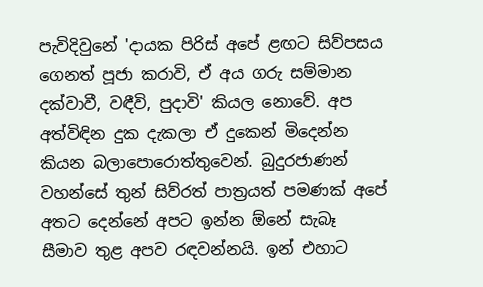පැවිදිවුනේ 'දායක පිරිස්‌ අපේ ළඟට සිව්පසය ගෙනත් පූජා කරාවි, ඒ අය ගරු සම්මාන දක්‌වාවී, වඳීවි, පුදාවි' කියල නොවේ. අප අත්විඳින දුක දැකලා ඒ දුකෙන් මිදෙන්න කියන බලාපොරොත්තුවෙන්. බුදුරජාණන් වහන්සේ තුන් සිව්රත් පාත්‍රයත් පමණක්‌ අපේ අතට දෙන්නේ අපට ඉන්න ඕනේ සැබෑ සීමාව තුළ අපව රඳවන්නයි. ඉන් එහාට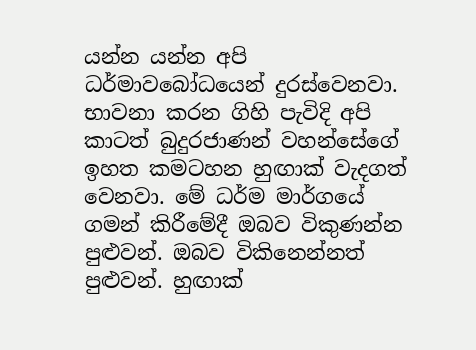යන්න යන්න අපි ධර්මාවබෝධයෙන් දුරස්‌වෙනවා. භාවනා කරන ගිහි පැවිදි අපි කාටත් බුදුරජාණන් වහන්සේගේ ඉහත කමටහන හුඟාක්‌ වැදගත් වෙනවා. මේ ධර්ම මාර්ගයේ ගමන් කිරීමේදී ඔබව විකුණන්න පුළුවන්. ඔබව විකිනෙන්නත් පුළුවන්. හුඟාක්‌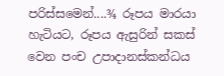පරිස්‌සමෙන්....¾ රූපය මාරයා හැටියට, රූපය ඇසුරින් සකස්‌ වෙන පංච උපාදානස්‌කන්ධය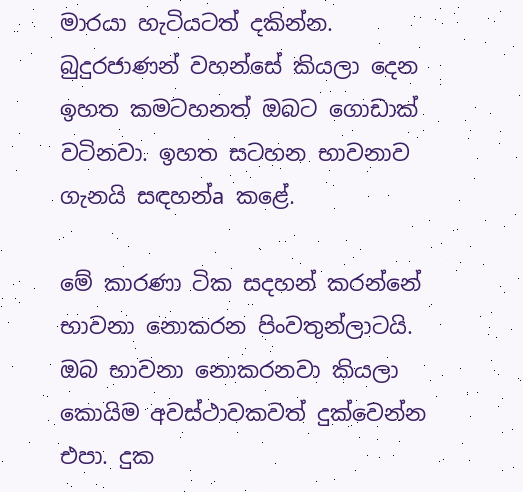මාරයා හැටියටත් දකින්න. බුදුරජාණන් වහන්සේ කියලා දෙන ඉහත කමටහනත් ඔබට ගොඩාක්‌ වටිනවා. ඉහත සටහන භාවනාව ගැනයි සඳහන්a කළේ.

මේ කාරණා ටික සදහන් කරන්නේ භාවනා නොකරන පිංවතුන්ලාටයි. ඔබ භාවනා නොකරනවා කියලා කොයිම අවස්‌ථාවකවත් දුක්‌වෙන්න එපා. දුක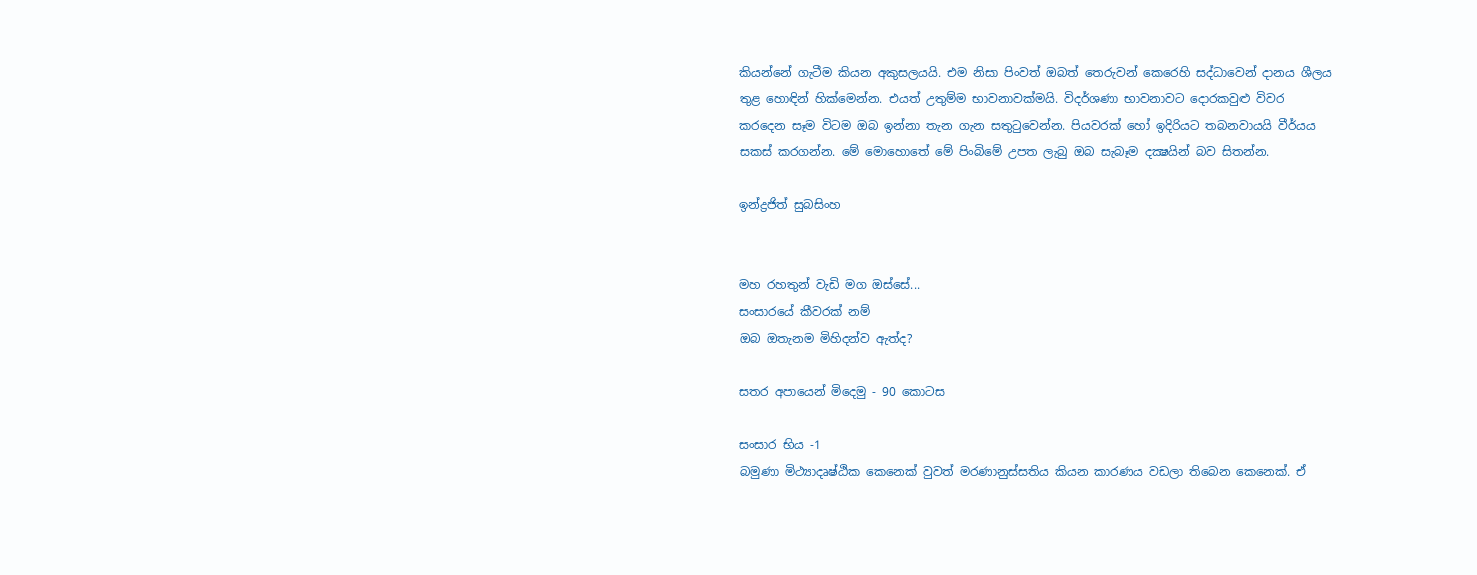කියන්නේ ගැටීම කියන අකුසලයයි. එම නිසා පිංවත් ඔබත් තෙරුවන් කෙරෙහි සද්ධාවෙන් දානය ශීලය තුළ හොඳින් හික්‌මෙන්න. එයත් උතුම්ම භාවනාවක්‌මයි. විදර්ශණා භාවනාවට දොරකවුළු විවර කරදෙන සෑම විටම ඔබ ඉන්නා තැන ගැන සතුටුවෙන්න. පියවරක්‌ හෝ ඉදිරියට තබනවායයි වීර්යය සකස්‌ කරගන්න. මේ මොහොතේ මේ පිංබිමේ උපත ලැබු ඔබ සැබෑම දක්‍ෂයින් බව සිතන්න.

ඉන්ද්‍රජිත් සුබසිංහ


මහ රහතුන් වැඩි මග ඔස්‌සේ...
සංසාරයේ කීවරක්‌ නම්
ඔබ ඔතැනම මිහිදන්ව ඇත්ද?

සතර අපායෙන් මිදෙමු - 90 කොටස

සංසාර භිය -1
බමුණා මිථ්‍යාදෘෂ්ඨික කෙනෙක්‌ වුවත් මරණානුස්‌සතිය කියන කාරණය වඩලා තිබෙන කෙනෙක්‌. ඒ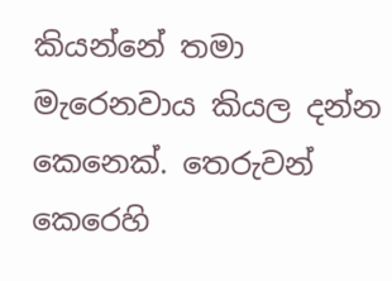කියන්නේ තමා මැරෙනවාය කියල දන්න කෙනෙක්‌. තෙරුවන් කෙරෙහි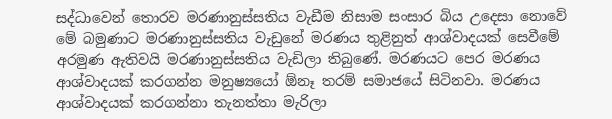සද්ධාවෙන් තොරව මරණානුස්‌සතිය වැඩීම නිසාම සංසාර බිය උදෙසා නොවේ මේ බමුණාට මරණානුස්‌සතිය වැඩුනේ මරණය තුළිනුත් ආශ්වාදයක්‌ සෙවීමේ අරමුණ ඇතිවයි මරණානුස්‌සතිය වැඩිලා තිබුණේ. මරණයට පෙර මරණය ආශ්වාදයක්‌ කරගන්න මනුෂ්‍යයෝ ඕනෑ තරම් සමාජයේ සිටිනවා. මරණය ආශ්වාදයක්‌ කරගන්නා තැනත්තා මැරිලා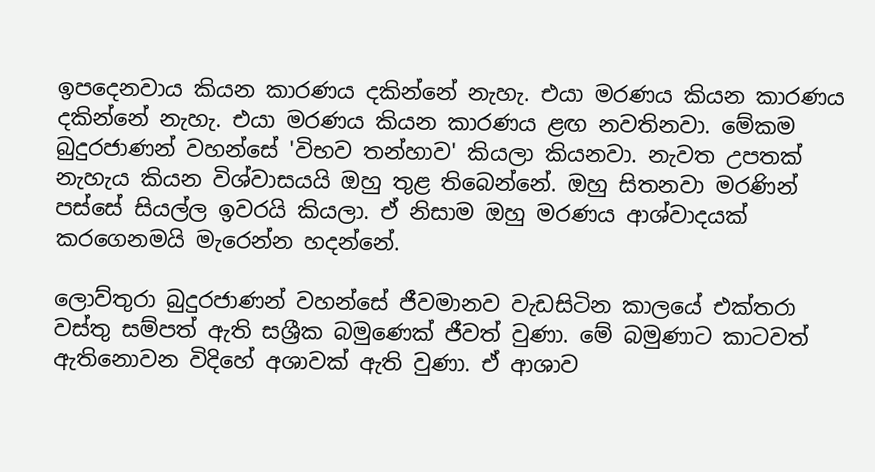ඉපදෙනවාය කියන කාරණය දකින්නේ නැහැ. එයා මරණය කියන කාරණය දකින්නේ නැහැ. එයා මරණය කියන කාරණය ළඟ නවතිනවා. මේකම බුදුරජාණන් වහන්සේ 'විභව තන්හාව' කියලා කියනවා. නැවත උපතක්‌ නැහැය කියන විශ්වාසයයි ඔහු තුළ තිබෙන්නේ. ඔහු සිතනවා මරණින් පස්‌සේ සියල්ල ඉවරයි කියලා. ඒ නිසාම ඔහු මරණය ආශ්වාදයක්‌ කරගෙනමයි මැරෙන්න හදන්නේ.

ලොව්තුරා බුදුරජාණන් වහන්සේ ජීවමානව වැඩසිටින කාලයේ එක්‌තරා වස්‌තු සම්පත් ඇති සශ්‍රීක බමුණෙක්‌ ජීවත් වුණා. මේ බමුණාට කාටවත් ඇතිනොවන විදිහේ අශාවක්‌ ඇති වුණා. ඒ ආශාව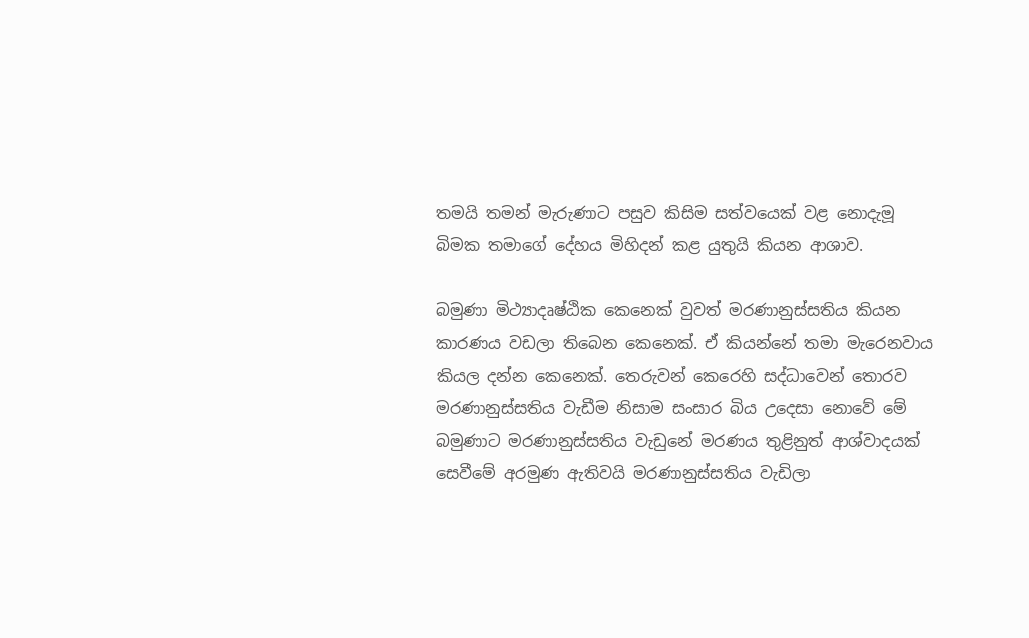තමයි තමන් මැරුණාට පසුව කිසිම සත්වයෙක්‌ වළ නොදැමූ බිමක තමාගේ දේහය මිහිදන් කළ යුතුයි කියන ආශාව.

බමුණා මිථ්‍යාදෘෂ්ඨික කෙනෙක්‌ වුවත් මරණානුස්‌සතිය කියන කාරණය වඩලා තිබෙන කෙනෙක්‌. ඒ කියන්නේ තමා මැරෙනවාය කියල දන්න කෙනෙක්‌. තෙරුවන් කෙරෙහි සද්ධාවෙන් තොරව මරණානුස්‌සතිය වැඩීම නිසාම සංසාර බිය උදෙසා නොවේ මේ බමුණාට මරණානුස්‌සතිය වැඩුනේ මරණය තුළිනුත් ආශ්වාදයක්‌ සෙවීමේ අරමුණ ඇතිවයි මරණානුස්‌සතිය වැඩිලා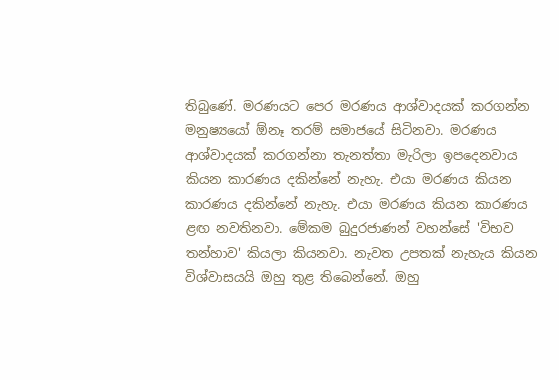තිබුණේ. මරණයට පෙර මරණය ආශ්වාදයක්‌ කරගන්න මනුෂ්‍යයෝ ඕනෑ තරම් සමාජයේ සිටිනවා. මරණය ආශ්වාදයක්‌ කරගන්නා තැනත්තා මැරිලා ඉපදෙනවාය කියන කාරණය දකින්නේ නැහැ. එයා මරණය කියන කාරණය දකින්නේ නැහැ. එයා මරණය කියන කාරණය ළඟ නවතිනවා. මේකම බුදුරජාණන් වහන්සේ 'විභව තන්හාව' කියලා කියනවා. නැවත උපතක්‌ නැහැය කියන විශ්වාසයයි ඔහු තුළ තිබෙන්නේ. ඔහු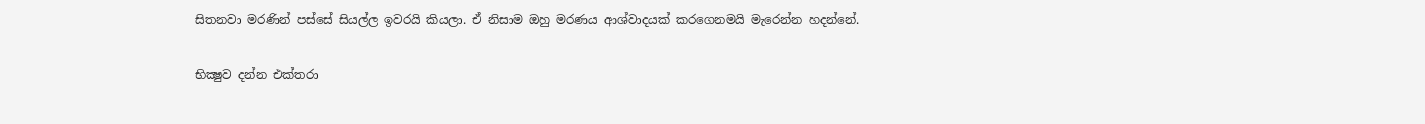සිතනවා මරණින් පස්‌සේ සියල්ල ඉවරයි කියලා. ඒ නිසාම ඔහු මරණය ආශ්වාදයක්‌ කරගෙනමයි මැරෙන්න හදන්නේ.

භික්‍ෂුව දන්න එක්‌තරා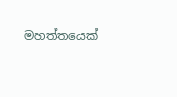මහත්තයෙක්‌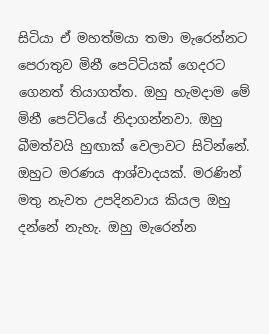සිටියා ඒ මහත්මයා තමා මැරෙන්නට පෙරාතුව මිනී පෙට්‌ටියක්‌ ගෙදරට ගෙනත් තියාගත්ත. ඔහු හැමදාම මේ මිනී පෙට්‌ටියේ නිදාගන්නවා. ඔහු බීමත්වයි හුඟාක්‌ වෙලාවට සිටින්නේ. ඔහුට මරණය ආශ්වාදයක්‌. මරණින් මතු නැවත උපදිනවාය කියල ඔහු දන්නේ නැහැ. ඔහු මැරෙන්න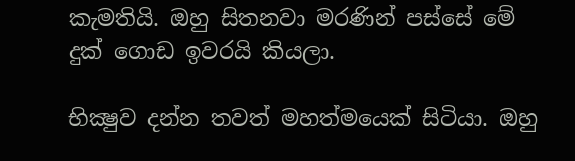කැමතියි. ඔහු සිතනවා මරණින් පස්‌සේ මේ දුක්‌ ගොඩ ඉවරයි කියලා.

භික්‍ෂුව දන්න තවත් මහත්මයෙක්‌ සිටියා. ඔහු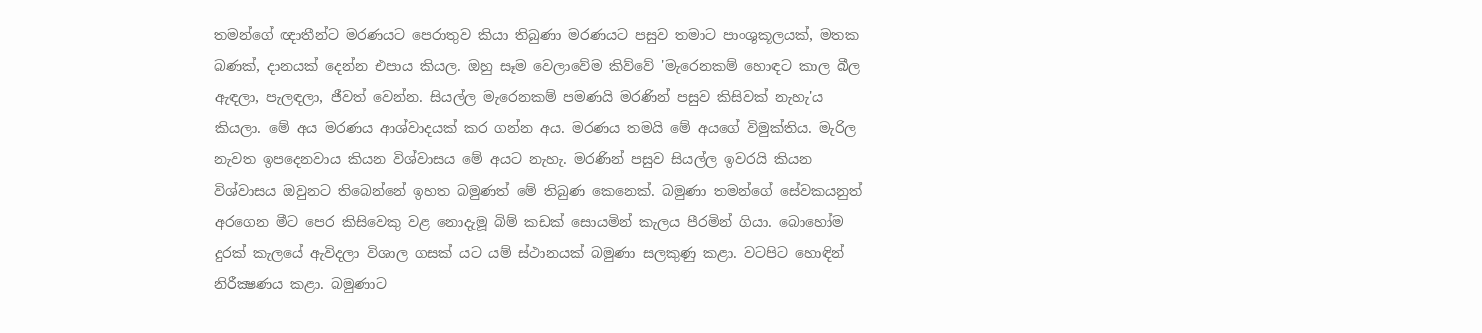තමන්ගේ ඥාතීන්ට මරණයට පෙරාතුව කියා තිබුණා මරණයට පසුව තමාට පාංශුකූලයක්‌, මතක බණක්‌, දානයක්‌ දෙන්න එපාය කියල. ඔහු සෑම වෙලාවේම කිව්වේ 'මැරෙනකම් හොඳට කාල බීල ඇඳලා, පැලඳලා, ජීවත් වෙන්න. සියල්ල මැරෙනකම් පමණයි මරණින් පසුව කිසිවක්‌ නැහැ'ය කියලා. මේ අය මරණය ආශ්වාදයක්‌ කර ගන්න අය. මරණය තමයි මේ අයගේ විමුක්‌තිය. මැරිල නැවත ඉපදෙනවාය කියන විශ්වාසය මේ අයට නැහැ. මරණින් පසුව සියල්ල ඉවරයි කියන විශ්වාසය ඔවුනට තිබෙන්නේ ඉහත බමුණත් මේ තිබුණ කෙනෙක්‌. බමුණා තමන්ගේ සේවකයනුත් අරගෙන මීට පෙර කිසිවෙකු වළ නොදැමූ බිම් කඩක්‌ සොයමින් කැලය පීරමින් ගියා. බොහෝම දුරක්‌ කැලයේ ඇවිදලා විශාල ගසක්‌ යට යම් ස්‌ථානයක්‌ බමුණා සලකුණු කළා. වටපිට හොඳින් නිරීක්‍ෂණය කළා. බමුණාට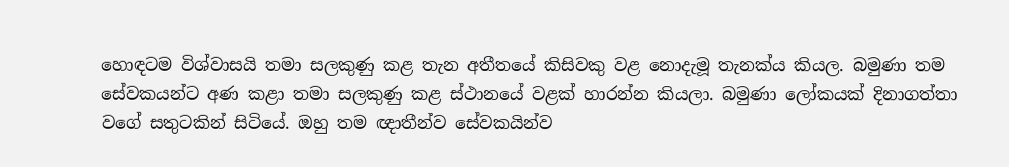හොඳටම විශ්වාසයි තමා සලකුණු කළ තැන අතීතයේ කිසිවකු වළ නොදැමූ තැනක්‌ය කියල. බමුණා තම සේවකයන්ට අණ කළා තමා සලකුණු කළ ස්‌ථානයේ වළක්‌ හාරන්න කියලා. බමුණා ලෝකයක්‌ දිනාගත්තා වගේ සතුටකින් සිටියේ. ඔහු තම ඥාතීන්ව සේවකයින්ව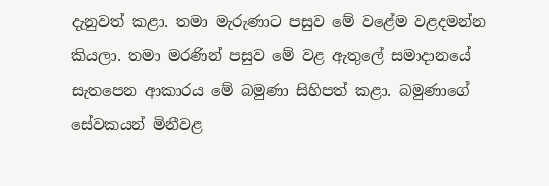දැනුවත් කළා. තමා මැරුණාට පසුව මේ වළේම වළදමන්න කියලා. තමා මරණින් පසුව මේ වළ ඇතුලේ සමාදානයේ සැතපෙන ආකාරය මේ බමුණා සිහිපත් කළා. බමුණාගේ සේවකයන් මිනීවළ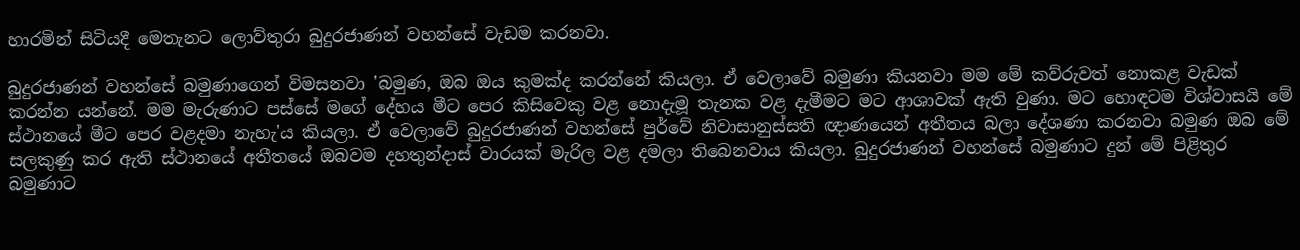හාරමින් සිටියදී මෙතැනට ලොව්තුරා බුදුරජාණන් වහන්සේ වැඩම කරනවා.

බුදුරජාණන් වහන්සේ බමුණාගෙන් විමසනවා 'බමුණ, ඔබ ඔය කුමක්‌ද කරන්නේ කියලා. ඒ වෙලාවේ බමුණා කියනවා මම මේ කව්රුවත් නොකළ වැඩක්‌ කරන්න යන්නේ. මම මැරුණාට පස්‌සේ මගේ දේහය මීට පෙර කිසිවෙකු වළ නොදැමූ තැනක වළ දැමීමට මට ආශාවක්‌ ඇති වුණා. මට හොඳටම විශ්වාසයි මේ ස්‌ථානයේ මීට පෙර වළදමා නැහැ'ය කියලා. ඒ වෙලාවේ බුදුරජාණන් වහන්සේ පුර්වේ නිවාසානුස්‌සති ඥාණයෙන් අතීතය බලා දේශණා කරනවා බමුණ ඔබ මේ සලකුණු කර ඇති ස්‌ථානයේ අතීතයේ ඔබවම දහතුන්දාස්‌ වාරයක්‌ මැරිල වළ දමලා තිබෙනවාය කියලා. බුදුරජාණන් වහන්සේ බමුණාට දුන් මේ පිළිතුර බමුණාට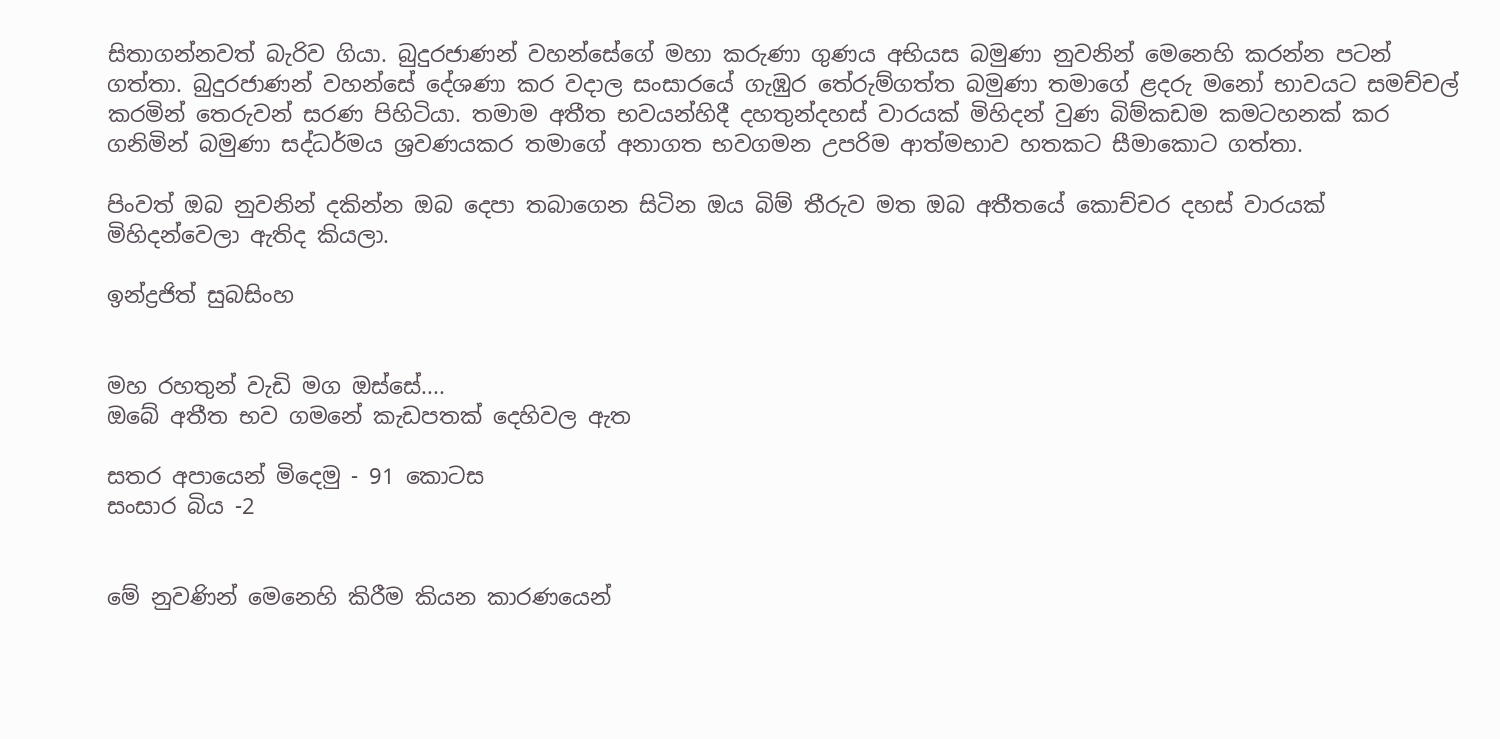සිතාගන්නවත් බැරිව ගියා. බුදුරජාණන් වහන්සේගේ මහා කරුණා ගුණය අභියස බමුණා නුවනින් මෙනෙහි කරන්න පටන් ගත්තා. බුදුරජාණන් වහන්සේ දේශණා කර වදාල සංසාරයේ ගැඹුර තේරුම්ගත්ත බමුණා තමාගේ ළදරු මනෝ භාවයට සමච්චල් කරමින් තෙරුවන් සරණ පිහිටියා. තමාම අතීත භවයන්හිදී දහතුන්දහස්‌ වාරයක්‌ මිහිදන් වුණ බිම්කඩම කමටහනක්‌ කර ගනිමින් බමුණා සද්ධර්මය ශ්‍රවණයකර තමාගේ අනාගත භවගමන උපරිම ආත්මභාව හතකට සීමාකොට ගත්තා.

පිංවත් ඔබ නුවනින් දකින්න ඔබ දෙපා තබාගෙන සිටින ඔය බිම් තීරුව මත ඔබ අතීතයේ කොච්චර දහස්‌ වාරයක්‌ මිහිදන්වෙලා ඇතිද කියලා.

ඉන්ද්‍රජිත් සුබසිංහ


මහ රහතුන් වැඩි මග ඔස්‌සේ....
ඔබේ අතීත භව ගමනේ කැඩපතක්‌ දෙහිවල ඇත

සතර අපායෙන් මිදෙමු - 91 කොටස
සංසාර බිය -2


මේ නුවණින් මෙනෙහි කිරීම කියන කාරණයෙන්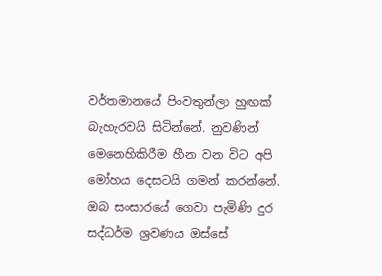වර්තමානයේ පිංවතුන්ලා හුඟක්‌ බැහැරවයි සිටින්නේ. නුවණින් මෙනෙහිකිරීම හීන වන විට අපි මෝහය දෙසටයි ගමන් කරන්නේ. ඔබ සංසාරයේ ගෙවා පැමිණි දුර සද්ධර්ම ශ්‍රවණය ඔස්‌සේ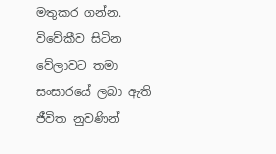මතුකර ගන්න. විවේකීව සිටින වේලාවට තමා සංසාරයේ ලබා ඇති ජීවිත නුවණින්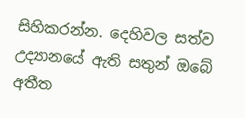සිහිකරන්න. දෙහිවල සත්ව උද්‍යානයේ ඇති සතුන් ඔබේ අතීත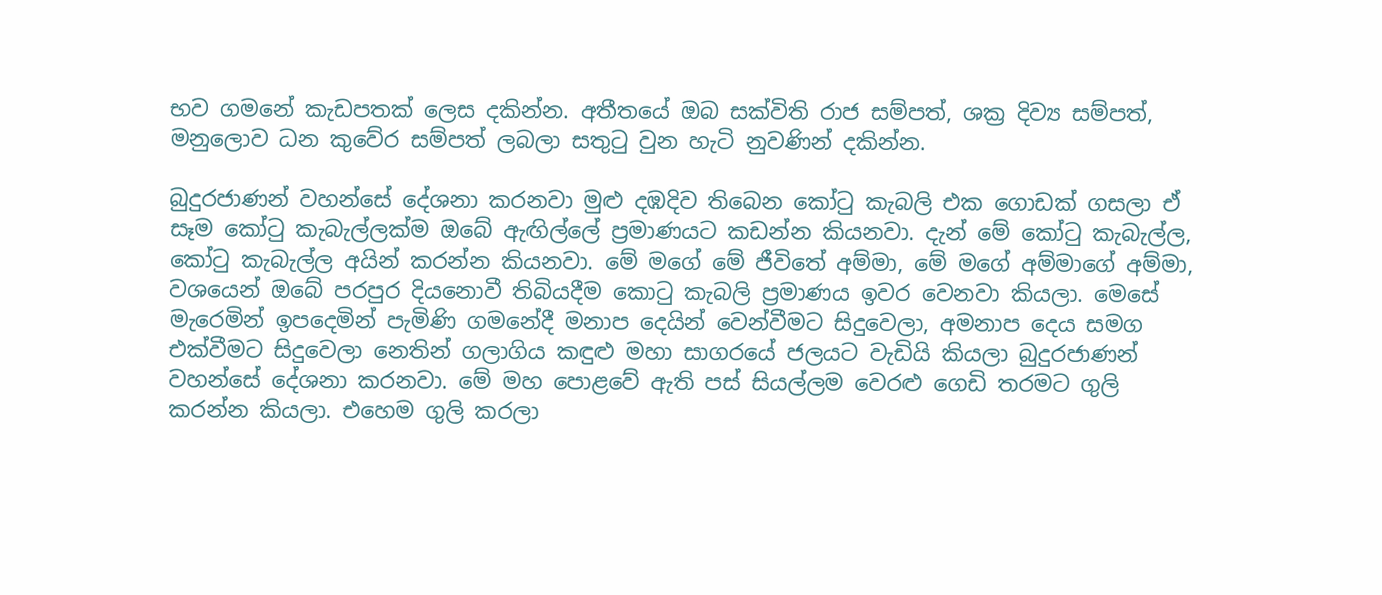භව ගමනේ කැඩපතක්‌ ලෙස දකින්න. අතීතයේ ඔබ සක්‌විති රාජ සම්පත්, ශක්‍ර දිව්‍ය සම්පත්, මනුලොව ධන කුවේර සම්පත් ලබලා සතුටු වුන හැටි නුවණින් දකින්න.

බුදුරජාණන් වහන්සේ දේශනා කරනවා මුළු දඹදිව තිබෙන කෝටු කැබලි එක ගොඩක්‌ ගසලා ඒ සෑම කෝටු කැබැල්ලක්‌ම ඔබේ ඇඟිල්ලේ ප්‍රමාණයට කඩන්න කියනවා. දැන් මේ කෝටු කැබැල්ල, කෝටු කැබැල්ල අයින් කරන්න කියනවා. මේ මගේ මේ ජීවිතේ අම්මා, මේ මගේ අම්මාගේ අම්මා, වශයෙන් ඔබේ පරපුර දියනොවී තිබියදීම කොටු කැබලි ප්‍රමාණය ඉවර වෙනවා කියලා. මෙසේ මැරෙමින් ඉපදෙමින් පැමිණි ගමනේදී මනාප දෙයින් වෙන්වීමට සිදුවෙලා, අමනාප දෙය සමග එක්‌වීමට සිදුවෙලා නෙතින් ගලාගිය කඳුළු මහා සාගරයේ ජලයට වැඩියි කියලා බුදුරජාණන් වහන්සේ දේශනා කරනවා. මේ මහ පොළවේ ඇති පස්‌ සියල්ලම වෙරළු ගෙඩි තරමට ගුලි කරන්න කියලා. එහෙම ගුලි කරලා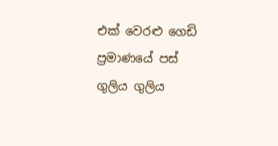එක්‌ වෙරළු ගෙඩි ප්‍රමාණයේ පස්‌ ගුලිය ගුලිය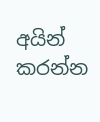අයින් කරන්න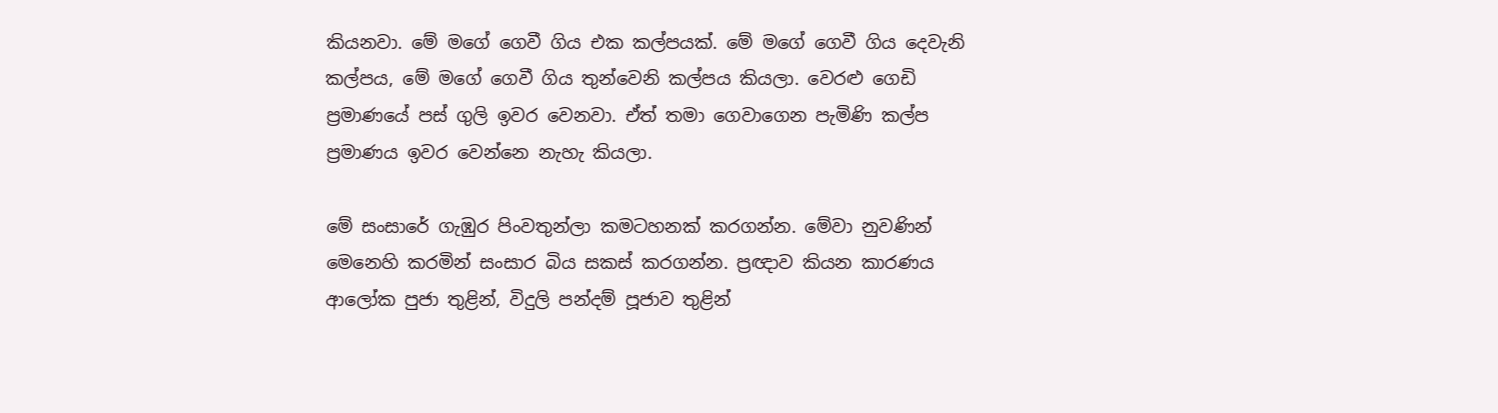කියනවා. මේ මගේ ගෙවී ගිය එක කල්පයක්‌. මේ මගේ ගෙවී ගිය දෙවැනි කල්පය, මේ මගේ ගෙවී ගිය තුන්වෙනි කල්පය කියලා. වෙරළු ගෙඩි ප්‍රමාණයේ පස්‌ ගුලි ඉවර වෙනවා. ඒත් තමා ගෙවාගෙන පැමිණි කල්ප ප්‍රමාණය ඉවර වෙන්නෙ නැහැ කියලා.

මේ සංසාරේ ගැඹුර පිංවතුන්ලා කමටහනක්‌ කරගන්න. මේවා නුවණින් මෙනෙහි කරමින් සංසාර බිය සකස්‌ කරගන්න. ප්‍රඥාව කියන කාරණය ආලෝක පුජා තුළින්, විදුලි පන්දම් පූජාව තුළින්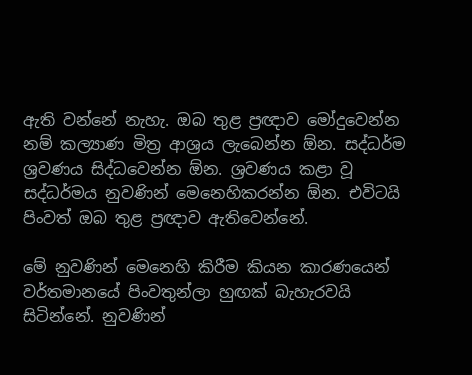ඇති වන්නේ නැහැ. ඔබ තුළ ප්‍රඥාව මෝදුවෙන්න නම් කල්‍යාණ මිත්‍ර ආශ්‍රය ලැබෙන්න ඕන. සද්ධර්ම ශ්‍රවණය සිද්ධවෙන්න ඕන. ශ්‍රවණය කළා වූ සද්ධර්මය නුවණින් මෙනෙහිකරන්න ඕන. එවිටයි පිංවත් ඔබ තුළ ප්‍රඥාව ඇතිවෙන්නේ.

මේ නුවණින් මෙනෙහි කිරීම කියන කාරණයෙන් වර්තමානයේ පිංවතුන්ලා හුඟක්‌ බැහැරවයි සිටින්නේ. නුවණින්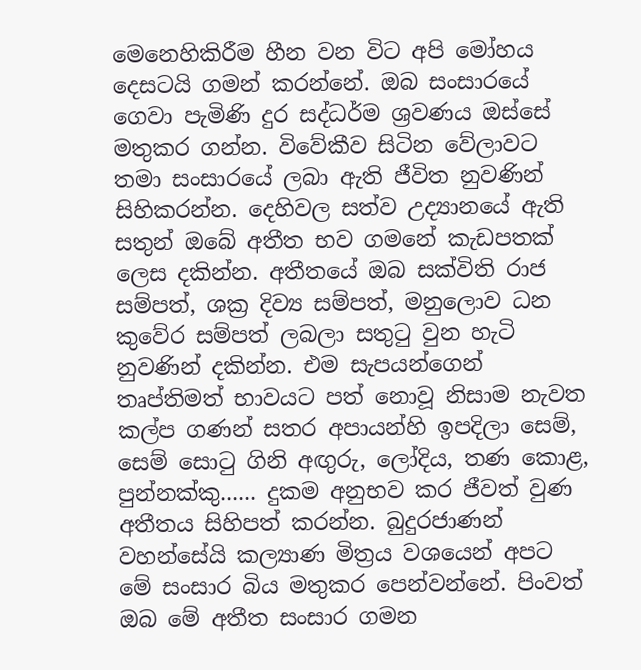මෙනෙහිකිරීම හීන වන විට අපි මෝහය දෙසටයි ගමන් කරන්නේ. ඔබ සංසාරයේ ගෙවා පැමිණි දුර සද්ධර්ම ශ්‍රවණය ඔස්‌සේ මතුකර ගන්න. විවේකීව සිටින වේලාවට තමා සංසාරයේ ලබා ඇති ජීවිත නුවණින් සිහිකරන්න. දෙහිවල සත්ව උද්‍යානයේ ඇති සතුන් ඔබේ අතීත භව ගමනේ කැඩපතක්‌ ලෙස දකින්න. අතීතයේ ඔබ සක්‌විති රාජ සම්පත්, ශක්‍ර දිව්‍ය සම්පත්, මනුලොව ධන කුවේර සම්පත් ලබලා සතුටු වුන හැටි නුවණින් දකින්න. එම සැපයන්ගෙන් තෘප්තිමත් භාවයට පත් නොවූ නිසාම නැවත කල්ප ගණන් සතර අපායන්හි ඉපදිලා සෙම්, සෙම් සොටු ගිනි අඟුරු, ලෝදිය, තණ කොළ, පුන්නක්‌කු...... දුකම අනුභව කර ජීවත් වුණ අතීතය සිහිපත් කරන්න. බුදුරජාණන් වහන්සේයි කල්‍යාණ මිත්‍රය වශයෙන් අපට මේ සංසාර බිය මතුකර පෙන්වන්නේ. පිංවත් ඔබ මේ අතීත සංසාර ගමන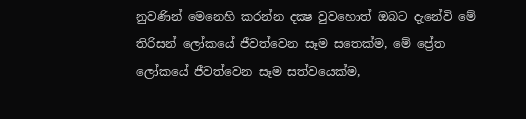නුවණින් මෙනෙහි කරන්න දක්‍ෂ වුවහොත් ඔබට දැනේවි මේ තිරිසන් ලෝකයේ ජීවත්වෙන සෑම සතෙක්‌ම, මේ ප්‍රේත ලෝකයේ ජීවත්වෙන සෑම සත්වයෙක්‌ම,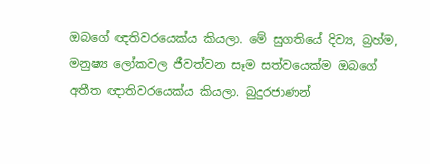ඔබගේ ඥතිවරයෙක්‌ය කියලා. මේ සුගතියේ දිව්‍ය, බ්‍රහ්ම, මනුෂ්‍ය ලෝකවල ජීවත්වන සෑම සත්වයෙක්‌ම ඔබගේ අතීත ඥාතිවරයෙක්‌ය කියලා. බුදුරජාණන්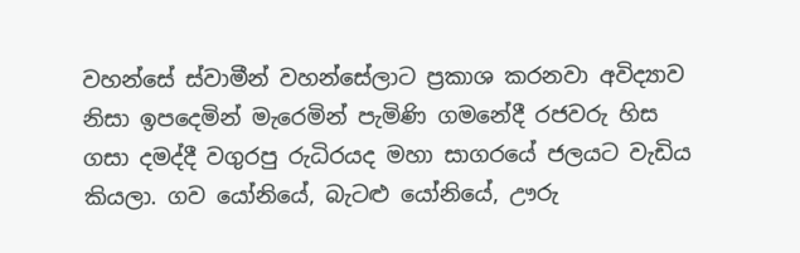වහන්සේ ස්‌වාමීන් වහන්සේලාට ප්‍රකාශ කරනවා අවිද්‍යාව නිසා ඉපදෙමින් මැරෙමින් පැමිණි ගමනේදී රජවරු හිස ගසා දමද්දී වගුරපු රුධිරයද මහා සාගරයේ ජලයට වැඩිය කියලා. ගව යෝනියේ, බැටළු යෝනියේ, ඌරු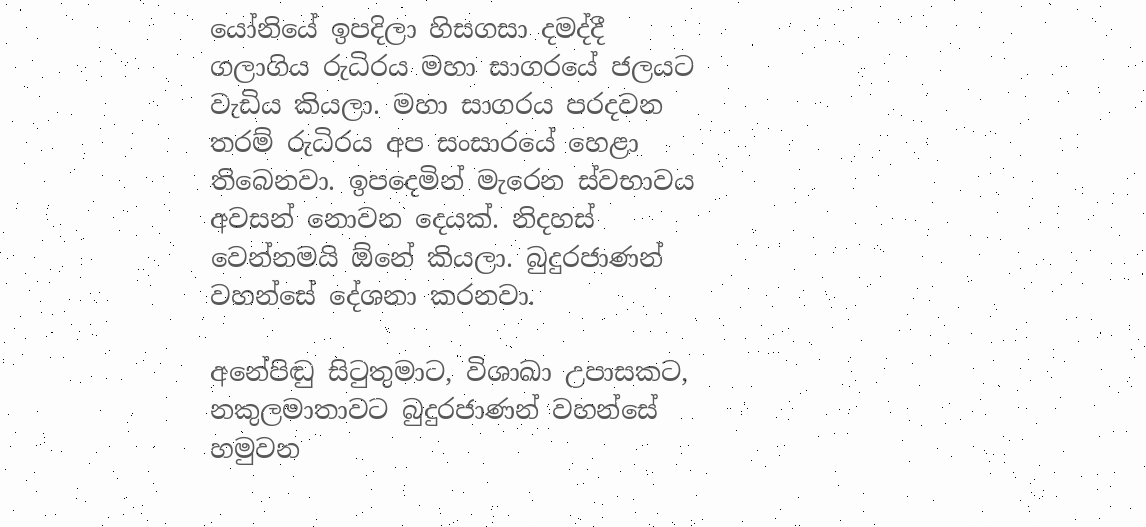යෝනියේ ඉපදිලා හිසගසා දමද්දී ගලාගිය රුධිරය මහා සාගරයේ ජලයට වැඩිය කියලා. මහා සාගරය පරදවන තරම් රුධිරය අප සංසාරයේ හෙළා තිබෙනවා. ඉපදෙමින් මැරෙන ස්‌වභාවය අවසන් නොවන දෙයක්‌. නිදහස්‌ වෙන්නමයි ඕනේ කියලා. බුදුරජාණන් වහන්සේ දේශනා කරනවා.

අනේපිඬු සිටුතුමාට, විශාඛා උපාසකට, නකුලමාතාවට බුදුරජාණන් වහන්සේ හමුවන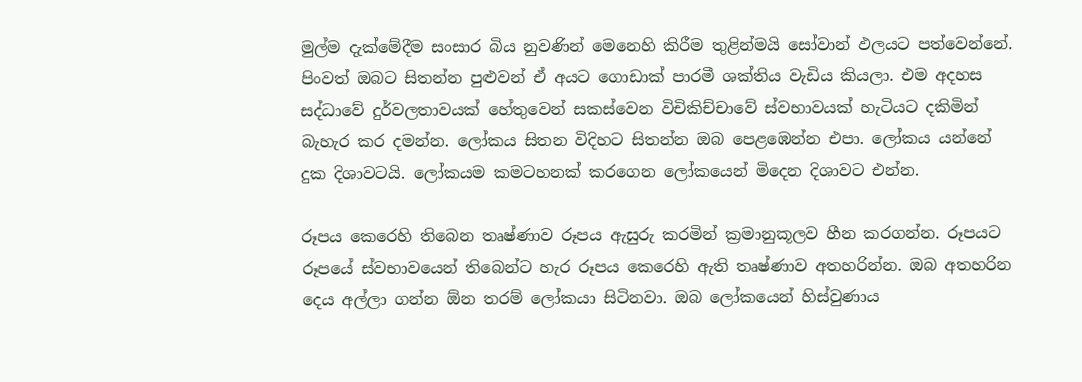මුල්ම දැක්‌මේදීම සංසාර බිය නුවණින් මෙනෙහි කිරීම තුළින්මයි සෝවාන් ඵලයට පත්වෙන්නේ. පිංවත් ඔබට සිතන්න පුළුවන් ඒ අයට ගොඩාක්‌ පාරමී ශක්‌තිය වැඩිය කියලා. එම අදහස සද්ධාවේ දුර්වලතාවයක්‌ හේතුවෙන් සකස්‌වෙන විචිකිච්චාවේ ස්‌වභාවයක්‌ හැටියට දකිමින් බැහැර කර දමන්න. ලෝකය සිතන විදිහට සිතන්න ඔබ පෙළඹෙන්න එපා. ලෝකය යන්නේ දුක දිශාවටයි. ලෝකයම කමටහනක්‌ කරගෙන ලෝකයෙන් මිදෙන දිශාවට එන්න.

රූපය කෙරෙහි තිබෙන තෘෂ්ණාව රූපය ඇසුරු කරමින් ක්‍රමානුකූලව හීන කරගන්න. රූපයට රූපයේ ස්‌වභාවයෙන් තිබෙන්ට හැර රූපය කෙරෙහි ඇති තෘෂ්ණාව අතහරින්න. ඔබ අතහරින දෙය අල්ලා ගන්න ඕන තරම් ලෝකයා සිටිනවා. ඔබ ලෝකයෙන් හිස්‌වුණාය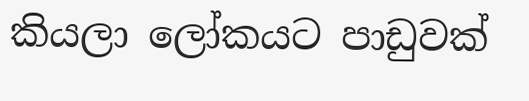කියලා ලෝකයට පාඩුවක්‌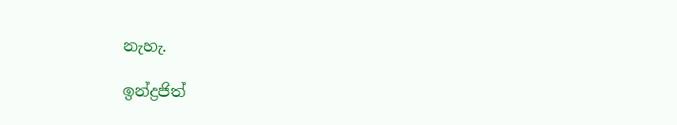නැහැ.

ඉන්ද්‍රජිත්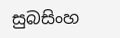සුබසිංහ